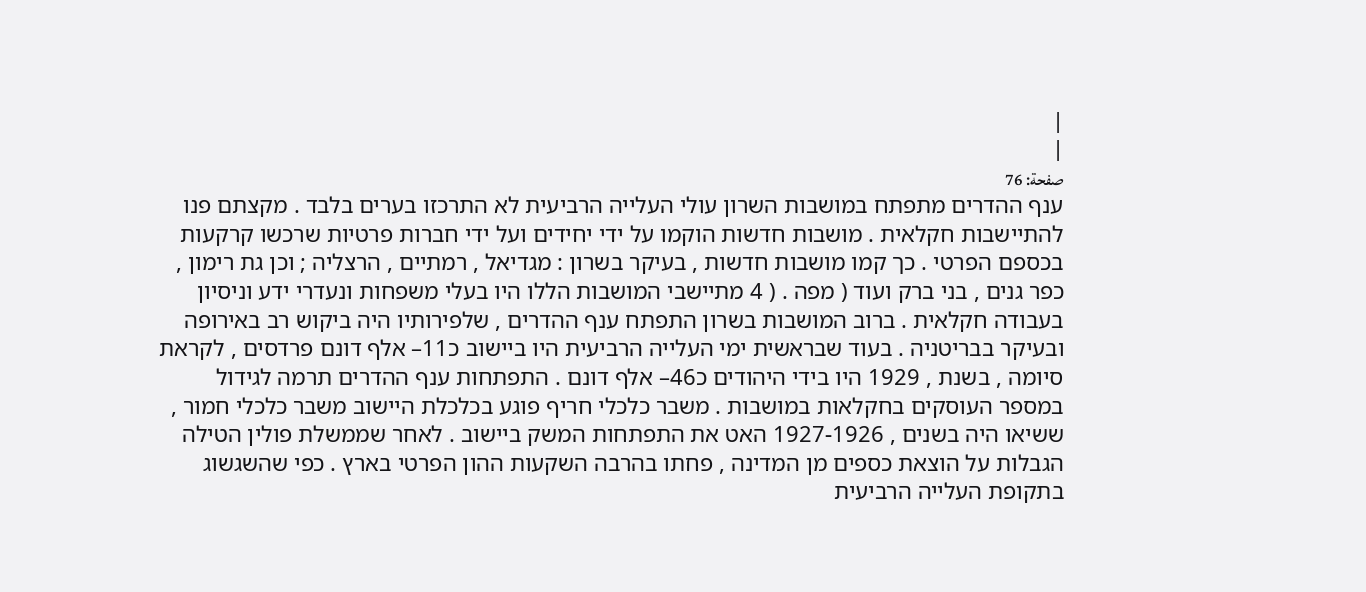|
|
صفحة: 76
ענף ההדרים מתפתח במושבות השרון עולי העלייה הרביעית לא התרכזו בערים בלבד . מקצתם פנו להתיישבות חקלאית . מושבות חדשות הוקמו על ידי יחידים ועל ידי חברות פרטיות שרכשו קרקעות בכספם הפרטי . כך קמו מושבות חדשות , בעיקר בשרון : מגדיאל , רמתיים , הרצליה ; וכן גת רימון , כפר גנים , בני ברק ועוד ( מפה . ( 4 מתיישבי המושבות הללו היו בעלי משפחות ונעדרי ידע וניסיון בעבודה חקלאית . ברוב המושבות בשרון התפתח ענף ההדרים , שלפירותיו היה ביקוש רב באירופה ובעיקר בבריטניה . בעוד שבראשית ימי העלייה הרביעית היו ביישוב כ11– אלף דונם פרדסים , לקראת סיומה , בשנת , 1929 היו בידי היהודים כ46– אלף דונם . התפתחות ענף ההדרים תרמה לגידול במספר העוסקים בחקלאות במושבות . משבר כלכלי חריף פוגע בכלכלת היישוב משבר כלכלי חמור , ששיאו היה בשנים , 1927-1926 האט את התפתחות המשק ביישוב . לאחר שממשלת פולין הטילה הגבלות על הוצאת כספים מן המדינה , פחתו בהרבה השקעות ההון הפרטי בארץ . כפי שהשגשוג בתקופת העלייה הרביעית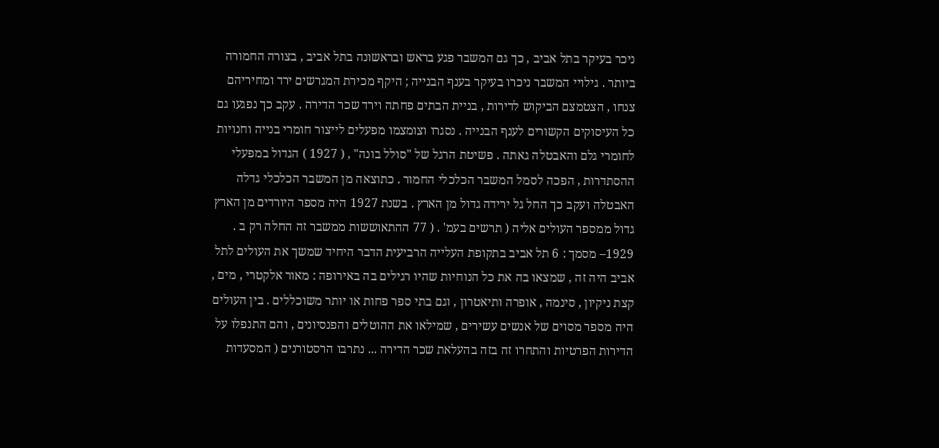ניכר בעיקר בתל אביב , כך גם המשבר פגע בראש ובראשונה בתל אביב , בצורה החמורה ביותר . גילויי המשבר ניכרו בעיקר בענף הבנייה ; היקף מכירת המגרשים ירד ומחיריהם צנחו , הצטמצם הביקוש לדירות , בניית הבתים פחתה וירד שכר הדירה . עקב כך נפגעו גם כל העיסוקים הקשורים לענף הבנייה . נסגרו וצומצמו מפעלים לייצור חומרי בנייה וחנויות לחומרי גלם והאבטלה גאתה . פשיטת הרגל של "סולל בונה" , ( 1927 ) הגדול במפעלי ההסתדרות , הפכה לסמל המשבר הכלכלי החמור . כתוצאה מן המשבר הכלכלי גדלה האבטלה ועקב כך החל גל ירידה גדול מן הארץ . בשנת 1927 היה מספר היורדים מן הארץ גדול ממספר העולים אליה ( תרשים בעמ' . ( 77 ההתאוששות ממשבר זה החלה רק ב . 1929– מסמך : 6 תל אביב בתקופת העלייה הרביעית הדבר היחיד שמשך את העולים לתל אביב היה זה , שמצאו בה את כל הנוחיות שהיו רגילים בה באירופה : מאור אלקטרי , מים , קצת ניקיון , סינמה , אופרה ותיאטרון , וגם בתי ספר פחות או יותר משוכללים . בין העולים היה מספר מסוים של אנשים עשירים , שמילאו את ההוטלים והפנסיונים , והם התנפלו על הדירות הפרטיות והתחרו זה בזה בהעלאת שכר הדירה ... נתרבו הרסטורנים ( המסעדות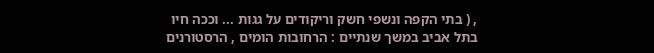, ( בתי הקפה ונשפי חשק וריקודים על גגות ... וככה חיו בתל אביב במשך שנתיים : הרחובות הומים , הרסטורנים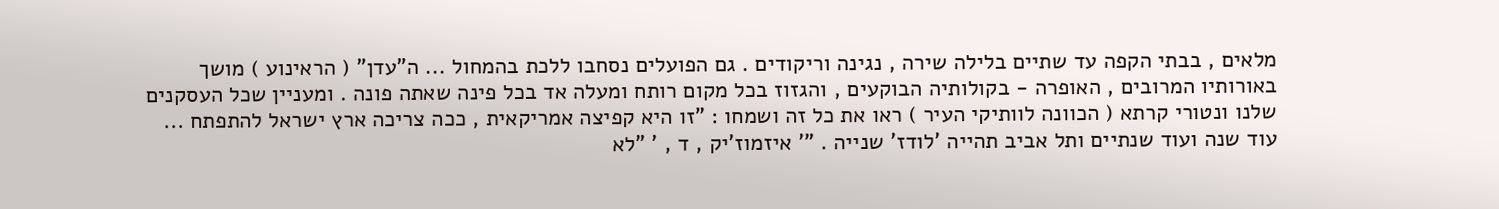מלאים , בבתי הקפה עד שתיים בלילה שירה , נגינה וריקודים . גם הפועלים נסחבו ללכת בהמחול ... ה"עדן" ( הראינוע ) מושך באורותיו המרובים , האופרה - בקולותיה הבוקעים , והגזוז בכל מקום רותח ומעלה אד בכל פינה שאתה פונה . ומעניין שכל העסקנים שלנו ונטורי קרתא ( הכוונה לוותיקי העיר ) ראו את כל זה ושמחו : "זו היא קפיצה אמריקאית , ככה צריכה ארץ ישראל להתפתח ... עוד שנה ועוד שנתיים ותל אביב תהייה 'לודז' שנייה . "' איזמוז'יק , ד , ' "לא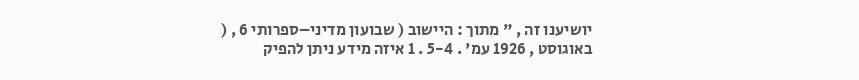יושיענו זה , " מתוך : היישוב ( שבועון מדיני–ספרותי 6 , ( באוגוסט , 1926 עמ' . 5-4 . 1 איזה מידע ניתן להפיק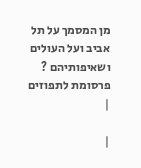מן המסמך על תל אביב ועל העולים ושאיפותיהם ? פרסומת לתפוזים
|

|